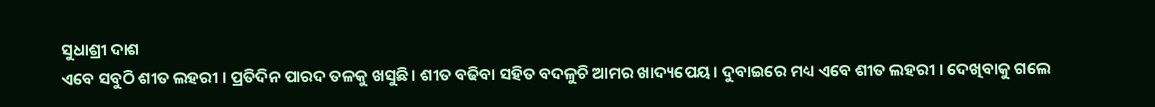ସୁଧାଶ୍ରୀ ଦାଶ
ଏବେ ସବୁଠି ଶୀତ ଲହରୀ । ପ୍ରତିଦିନ ପାରଦ ତଳକୁ ଖସୁଛି। ଶୀତ ବଢିବା ସହିତ ବଦଳୁଚି ଆମର ଖାଦ୍ୟପେୟ। ଦୁବାଇରେ ମଧ୍ୟ ଏବେ ଶୀତ ଲହରୀ । ଦେଖିବାକୁ ଗଲେ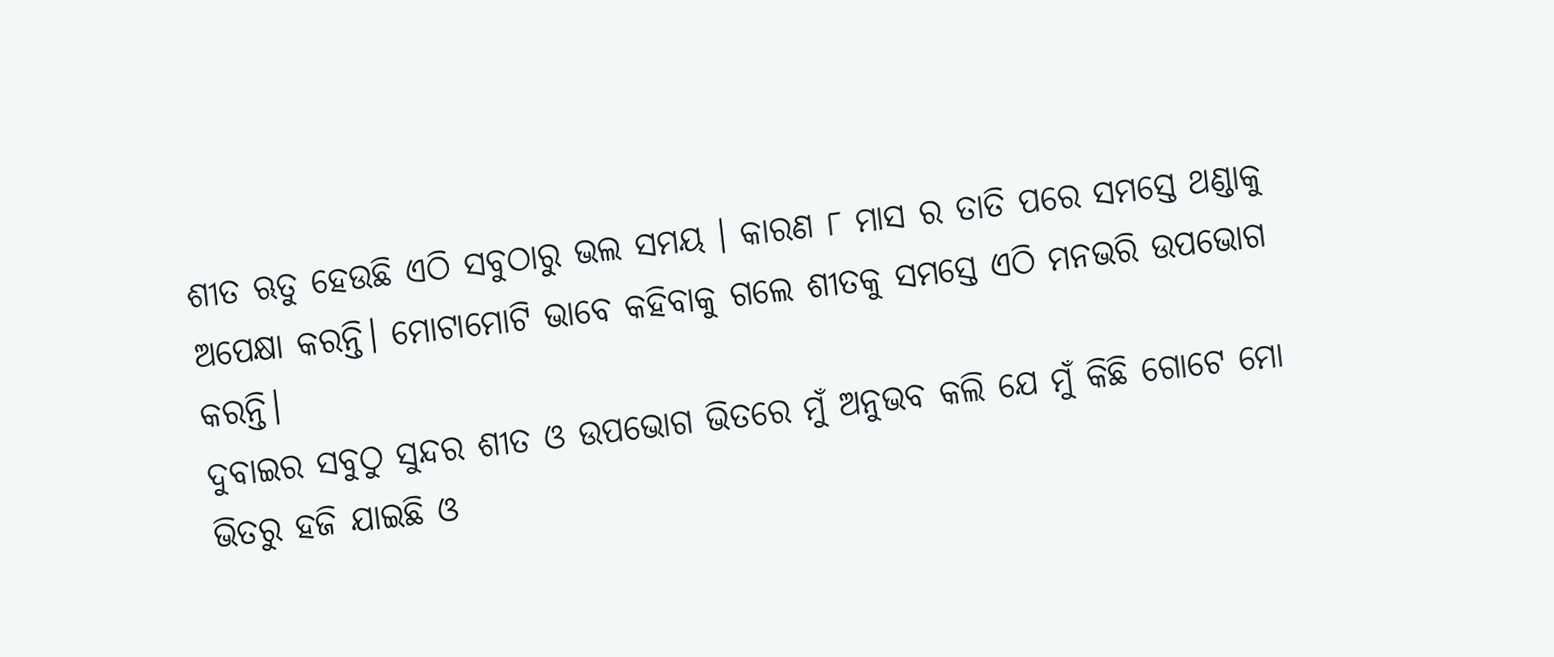ଶୀତ ଋତୁ ହେଉଛି ଏଠି ସବୁଠାରୁ ଭଲ ସମୟ । କାରଣ ୮ ମାସ ର ତାତି ପରେ ସମସ୍ତେ ଥଣ୍ଡାକୁ ଅପେକ୍ଷା କରନ୍ତି। ମୋଟାମୋଟି ଭାବେ କହିବାକୁ ଗଲେ ଶୀତକୁ ସମସ୍ତେ ଏଠି ମନଭରି ଉପଭୋଗ କରନ୍ତି।
ଦୁବାଇର ସବୁଠୁ ସୁନ୍ଦର ଶୀତ ଓ ଉପଭୋଗ ଭିତରେ ମୁଁ ଅନୁଭବ କଲି ଯେ ମୁଁ କିଛି ଗୋଟେ ମୋ ଭିତରୁ ହଜି ଯାଇଛି ଓ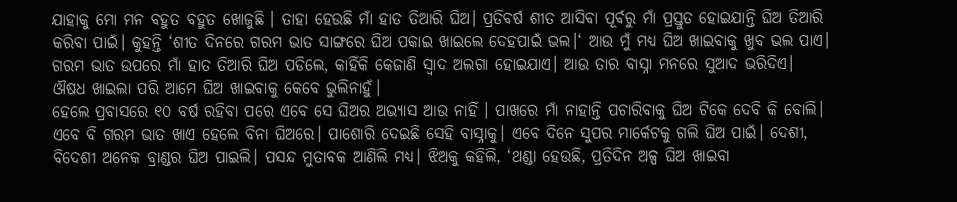ଯାହାକୁ ମୋ ମନ ବହୁତ ବହୁତ ଖୋଜୁଛି । ତାହା ହେଉଛି ମାଁ ହାତ ତିଆରି ଘିଅ। ପ୍ରତିବର୍ଷ ଶୀତ ଆସିବା ପୂର୍ବରୁ ମାଁ ପ୍ରସ୍ତୁତ ହୋଇଯାନ୍ତି ଘିଅ ତିଆରି କରିବା ପାଇଁ। କୁହନ୍ତି ‘ଶୀତ ଦିନରେ ଗରମ ଭାତ ସାଙ୍ଗରେ ଘିଅ ପକାଇ ଖାଇଲେ ଦେହପାଇଁ ଭଲ।‘ ଆଉ ମୁଁ ମଧ୍ୟ ଘିଅ ଖାଇବାକୁ ଖୁବ ଭଲ ପାଏ। ଗରମ ଭାତ ଉପରେ ମାଁ ହାତ ତିଆରି ଘିଅ ପଡିଲେ, କାହିଁକି କେଜାଣି ସ୍ଵାଦ ଅଲଗା ହୋଇଯାଏ। ଆଉ ତାର ବାସ୍ନା ମନରେ ସୁଆଦ ଭରିଦିଏ। ଔଷଧ ଖାଇଲା ପରି ଆମେ ଘିଅ ଖାଇବାକୁ କେବେ ଭୁଲିନାହୁଁ।
ହେଲେ ପ୍ରବାସରେ ୧୦ ବର୍ଷ ରହିବା ପରେ ଏବେ ସେ ଘିଅର ଅଭ୍ୟାସ ଆଉ ନାହିଁ । ପାଖରେ ମାଁ ନାହାନ୍ତି ପଚାରିବାକୁ ଘିଅ ଟିକେ ଦେବି କି ବୋଲି। ଏବେ ବି ଗରମ ଭାତ ଖାଏ ହେଲେ ବିନା ଘିଅରେ। ପାଶୋରି ଦେଇଛି ସେହି ବାସ୍ନାକୁ। ଏବେ ଦିନେ ସୁପର ମାର୍କେଟକୁ ଗଲି ଘିଅ ପାଇଁ। ଦେଶୀ, ବିଦେଶୀ ଅନେକ ବ୍ରାଣ୍ଡର ଘିଅ ପାଇଲି। ପସନ୍ଦ ମୁତାବକ ଆଣିଲି ମଧ୍ୟ। ଝିଅକୁ କହିଲି, ‘ଥଣ୍ଡା ହେଉଛି, ପ୍ରତିଦିନ ଅଳ୍ପ ଘିଅ ଖାଇବା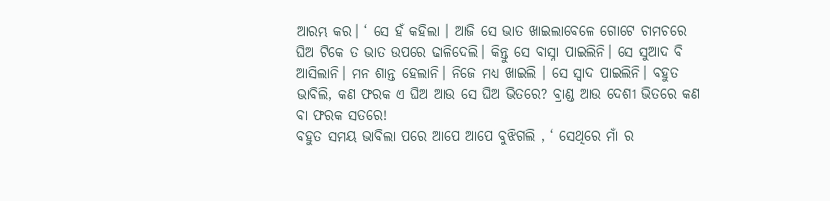ଆରମ୍ଭ କର। ‘ ସେ ହଁ କହିଲା । ଆଜି ସେ ଭାତ ଖାଇଲାବେଳେ ଗୋଟେ ଚାମଚରେ ଘିଅ ଟିକେ ତ ଭାତ ଉପରେ ଢାଳିଦେଲି। କିନ୍ତୁ ସେ ବାସ୍ନା ପାଇଲିନି। ସେ ସୁଆଦ ବି ଆସିଲାନି। ମନ ଶାନ୍ତ ହେଲାନି। ନିଜେ ମଧ୍ୟ ଖାଇଲି । ସେ ସ୍ବାଦ ପାଇଲିନି। ବହୁତ ଭାବିଲି, କଣ ଫରକ ଏ ଘିଅ ଆଉ ସେ ଘିଅ ଭିତରେ? ବ୍ରାଣ୍ଡ ଆଉ ଦେଶୀ ଭିତରେ କଣ ବା ଫରକ ସତରେ!
ବହୁତ ସମୟ ଭାବିଲା ପରେ ଆପେ ଆପେ ବୁଝିଗଲି , ‘ ସେଥିରେ ମାଁ ର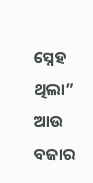ସ୍ନେହ ଥିଲା” ଆଉ ବଜାର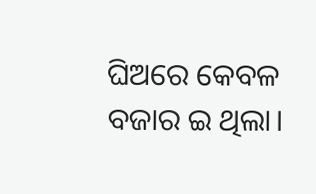ଘିଅରେ କେବଳ ବଜାର ଇ ଥିଲା।